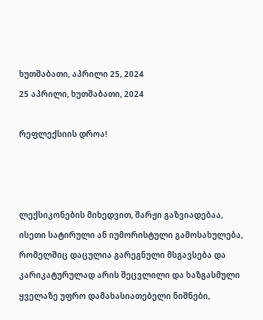ხუთშაბათი, აპრილი 25, 2024
25 აპრილი, ხუთშაბათი, 2024

რეფლექსიის დროა!



ლექსიკონების მიხედვით, შარჟი გაზვიადებაა, ისეთი სატირული ან იუმორისტული გამოსახულება, რომელშიც დაცულია გარეგნული მსგავსება და კარიკატურულად არის შეცვლილი და ხაზგასმული ყველაზე უფრო დამახასიათებელი ნიშნები,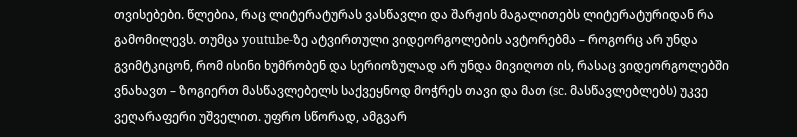თვისებები. წლებია, რაც ლიტერატურას ვასწავლი და შარჟის მაგალითებს ლიტერატურიდან რა გამომილევს. თუმცა youtube-ზე ატვირთული ვიდეორგოლების ავტორებმა – როგორც არ უნდა გვიმტკიცონ, რომ ისინი ხუმრობენ და სერიოზულად არ უნდა მივიღოთ ის, რასაც ვიდეორგოლებში ვნახავთ – ზოგიერთ მასწავლებელს საქვეყნოდ მოჭრეს თავი და მათ (sc. მასწავლებლებს) უკვე ვეღარაფერი უშველით. უფრო სწორად, ამგვარ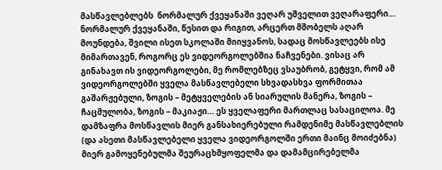მასწავლებლებს  ნორმალურ ქვეყანაში ვეღარ უშველით ვეღარაფერი… ნორმალურ ქვეყანაში, წესით და რიგით, არცერთ მშობელს აღარ მოუნდება, შვილი ისეთ სკოლაში მიიყვანოს, სადაც მოსწავლეებს ისე მიმართავენ, როგორც ეს ვიდეორგოლებშია ნაჩვენები. ვისაც არ გინახავთ ის ვიდეორგოლები, მე რომლებზეც ვსაუბრობ, გეტყვი, რომ ამ ვიდეორგოლებში ყველა მასწავლებელი სხვადასხვა ფორმითაა გაშარჟებული, ზოგის – მეტყველების ან სიარულის მანერა, ზოგის – ჩაცმულობა, ზოგის – მაკიაჟი… ეს ყველაფერი მართლაც სასაცილოა. მე დამზაფრა მოსწავლის მიერ განსახიერებული რამდენიმე მასწავლებლის (და ასეთი მასწავლებელი ყველა ვიდეორგოლში ერთი მაინც მოიძებნა) მიერ გამოყენებულმა შეურაცხმყოფელმა და დამამცირებელმა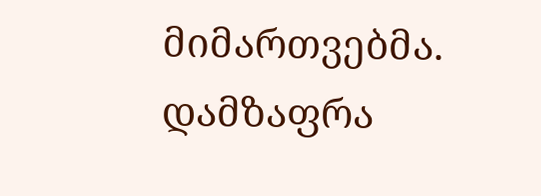მიმართვებმა. დამზაფრა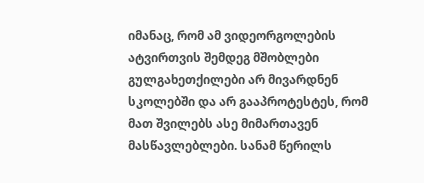იმანაც, რომ ამ ვიდეორგოლების ატვირთვის შემდეგ მშობლები გულგახეთქილები არ მივარდნენ სკოლებში და არ გააპროტესტეს, რომ მათ შვილებს ასე მიმართავენ მასწავლებლები. სანამ წერილს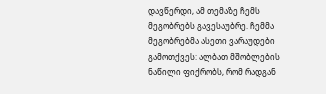დავწერდი, ამ თემაზე ჩემს მეგობრებს გავესაუბრე. ჩემმა მეგობრებმა ასეთი ვარაუდები გამოთქვეს: ალბათ მშობლების ნაწილი ფიქრობს, რომ რადგან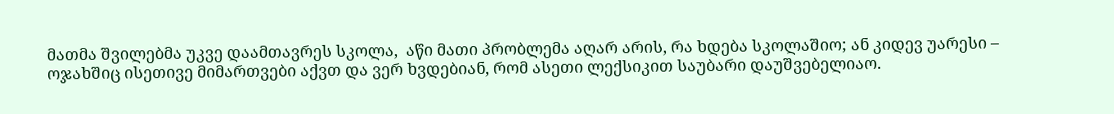მათმა შვილებმა უკვე დაამთავრეს სკოლა,  აწი მათი პრობლემა აღარ არის, რა ხდება სკოლაშიო; ან კიდევ უარესი – ოჯახშიც ისეთივე მიმართვები აქვთ და ვერ ხვდებიან, რომ ასეთი ლექსიკით საუბარი დაუშვებელიაო.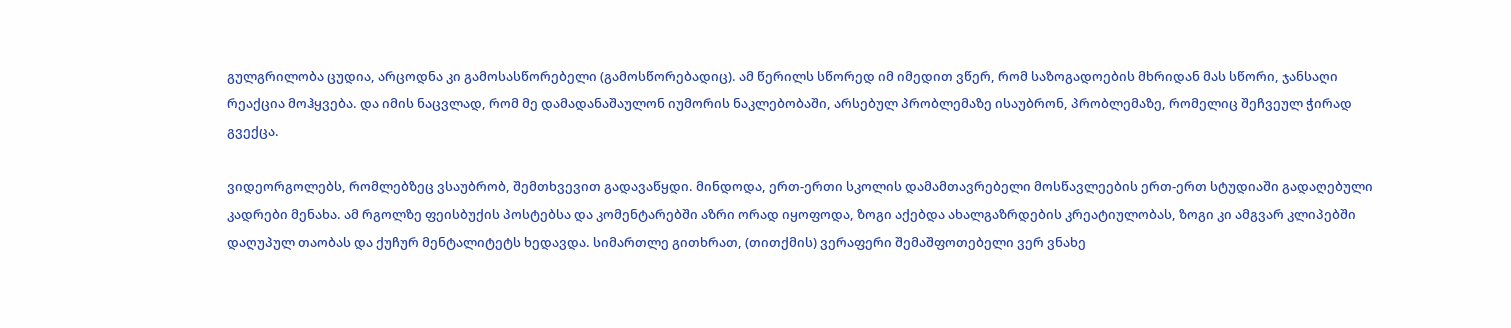გულგრილობა ცუდია, არცოდნა კი გამოსასწორებელი (გამოსწორებადიც). ამ წერილს სწორედ იმ იმედით ვწერ, რომ საზოგადოების მხრიდან მას სწორი, ჯანსაღი რეაქცია მოჰყვება. და იმის ნაცვლად, რომ მე დამადანაშაულონ იუმორის ნაკლებობაში, არსებულ პრობლემაზე ისაუბრონ, პრობლემაზე, რომელიც შეჩვეულ ჭირად გვექცა.

ვიდეორგოლებს, რომლებზეც ვსაუბრობ, შემთხვევით გადავაწყდი. მინდოდა, ერთ-ერთი სკოლის დამამთავრებელი მოსწავლეების ერთ-ერთ სტუდიაში გადაღებული კადრები მენახა. ამ რგოლზე ფეისბუქის პოსტებსა და კომენტარებში აზრი ორად იყოფოდა, ზოგი აქებდა ახალგაზრდების კრეატიულობას, ზოგი კი ამგვარ კლიპებში დაღუპულ თაობას და ქუჩურ მენტალიტეტს ხედავდა. სიმართლე გითხრათ, (თითქმის) ვერაფერი შემაშფოთებელი ვერ ვნახე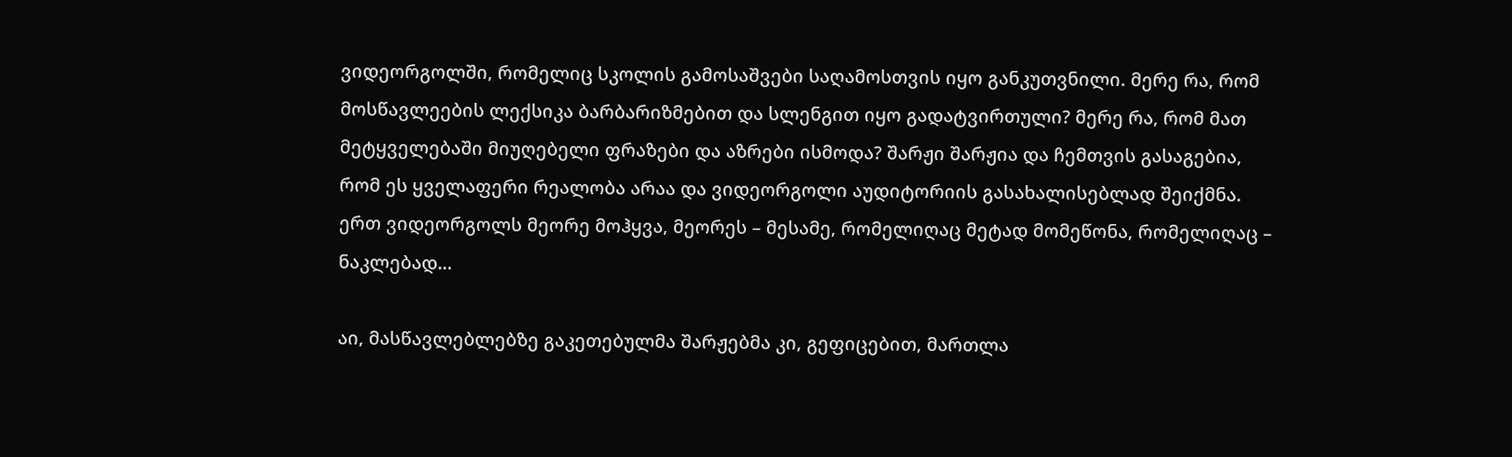ვიდეორგოლში, რომელიც სკოლის გამოსაშვები საღამოსთვის იყო განკუთვნილი. მერე რა, რომ მოსწავლეების ლექსიკა ბარბარიზმებით და სლენგით იყო გადატვირთული? მერე რა, რომ მათ მეტყველებაში მიუღებელი ფრაზები და აზრები ისმოდა? შარჟი შარჟია და ჩემთვის გასაგებია, რომ ეს ყველაფერი რეალობა არაა და ვიდეორგოლი აუდიტორიის გასახალისებლად შეიქმნა. ერთ ვიდეორგოლს მეორე მოჰყვა, მეორეს – მესამე, რომელიღაც მეტად მომეწონა, რომელიღაც – ნაკლებად…

აი, მასწავლებლებზე გაკეთებულმა შარჟებმა კი, გეფიცებით, მართლა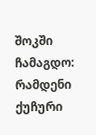შოკში ჩამაგდო: რამდენი ქუჩური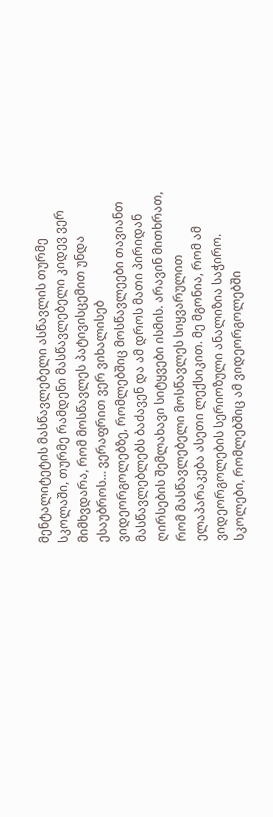მენტალიტეტის მასწავლებელი ასწავლის თურმე სკოლაში, თურმე რამდენი მასწავლებელი კიდევ ვერ მიმხვდარა, რომ მოსწავლეს პატივისცემით უნდა ესაუბროს… ვერაფრით ვერ ვიხალისებ ვიდეორგოლებზე, რომლებშიც მოსწავლეები თავიანთ მასწავლებლებს ბაძავენ და ამ დროს მათი პირიდან ღირსების შემლახავი სიტყვები ისმის. არავინ მითხრათ, რომ მასწავლებელი მოსწავლეს სიყვარულით ელაპარაკება ასეთი ლექსიკით. მე მგონია, რომ ამ ვიდეორგოლების სერიოზული ანალიზია საჭირო. სკოლები, რომლებშიც ამ ვიდეორგოლებში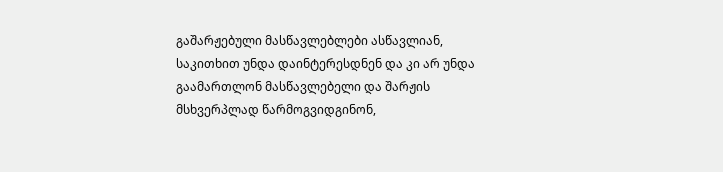გაშარჟებული მასწავლებლები ასწავლიან, საკითხით უნდა დაინტერესდნენ და კი არ უნდა გაამართლონ მასწავლებელი და შარჟის მსხვერპლად წარმოგვიდგინონ,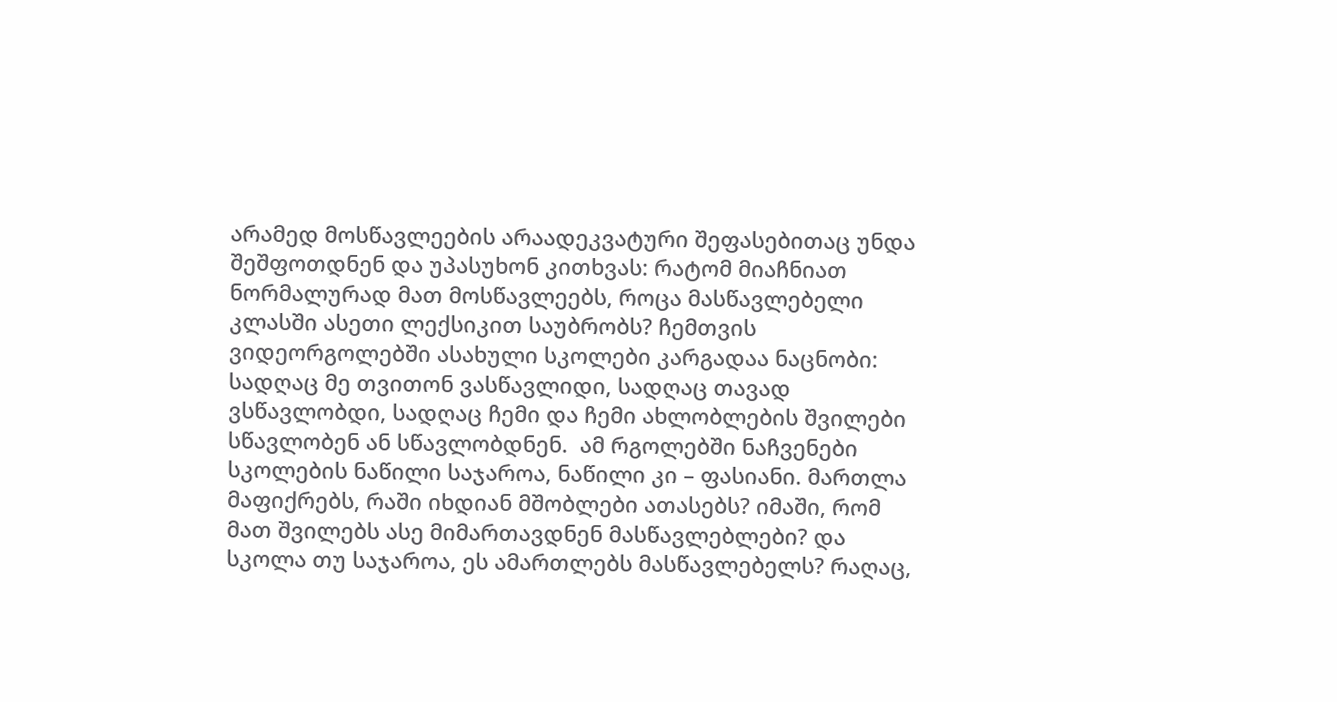არამედ მოსწავლეების არაადეკვატური შეფასებითაც უნდა შეშფოთდნენ და უპასუხონ კითხვას: რატომ მიაჩნიათ ნორმალურად მათ მოსწავლეებს, როცა მასწავლებელი კლასში ასეთი ლექსიკით საუბრობს? ჩემთვის ვიდეორგოლებში ასახული სკოლები კარგადაა ნაცნობი: სადღაც მე თვითონ ვასწავლიდი, სადღაც თავად ვსწავლობდი, სადღაც ჩემი და ჩემი ახლობლების შვილები სწავლობენ ან სწავლობდნენ.  ამ რგოლებში ნაჩვენები სკოლების ნაწილი საჯაროა, ნაწილი კი – ფასიანი. მართლა მაფიქრებს, რაში იხდიან მშობლები ათასებს? იმაში, რომ მათ შვილებს ასე მიმართავდნენ მასწავლებლები? და სკოლა თუ საჯაროა, ეს ამართლებს მასწავლებელს? რაღაც,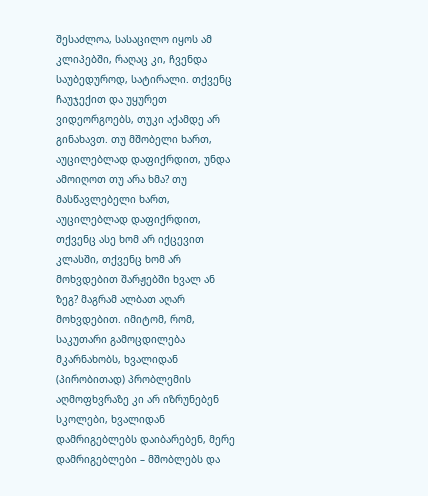შესაძლოა, სასაცილო იყოს ამ კლიპებში, რაღაც კი, ჩვენდა საუბედუროდ, სატირალი. თქვენც ჩაუჯექით და უყურეთ ვიდეორგოებს, თუკი აქამდე არ გინახავთ. თუ მშობელი ხართ, აუცილებლად დაფიქრდით, უნდა ამოიღოთ თუ არა ხმა? თუ მასწავლებელი ხართ, აუცილებლად დაფიქრდით, თქვენც ასე ხომ არ იქცევით კლასში, თქვენც ხომ არ მოხვდებით შარჟებში ხვალ ან ზეგ? მაგრამ ალბათ აღარ მოხვდებით. იმიტომ, რომ, საკუთარი გამოცდილება მკარნახობს, ხვალიდან (პირობითად) პრობლემის აღმოფხვრაზე კი არ იზრუნებენ სკოლები, ხვალიდან დამრიგებლებს დაიბარებენ, მერე დამრიგებლები – მშობლებს და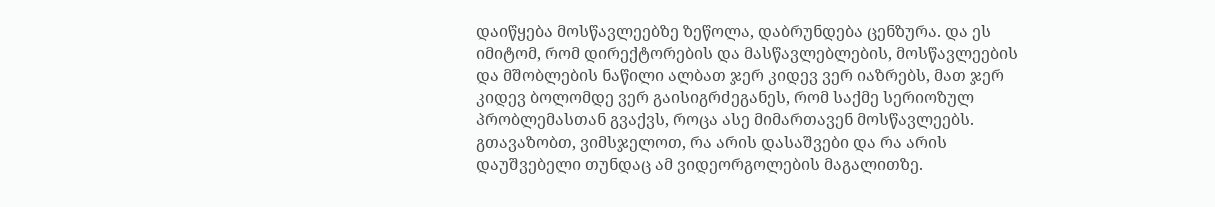დაიწყება მოსწავლეებზე ზეწოლა, დაბრუნდება ცენზურა. და ეს იმიტომ, რომ დირექტორების და მასწავლებლების, მოსწავლეების და მშობლების ნაწილი ალბათ ჯერ კიდევ ვერ იაზრებს, მათ ჯერ კიდევ ბოლომდე ვერ გაისიგრძეგანეს, რომ საქმე სერიოზულ პრობლემასთან გვაქვს, როცა ასე მიმართავენ მოსწავლეებს. გთავაზობთ, ვიმსჯელოთ, რა არის დასაშვები და რა არის დაუშვებელი თუნდაც ამ ვიდეორგოლების მაგალითზე.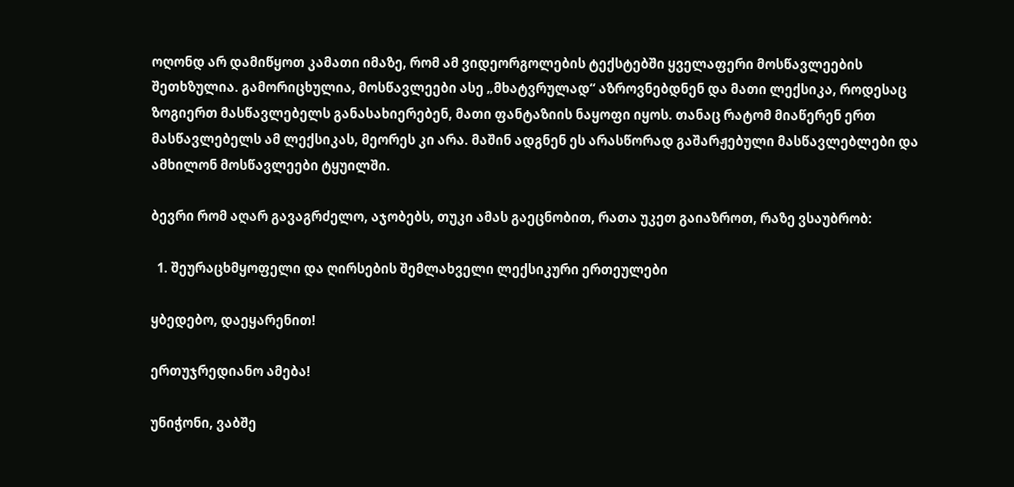ოღონდ არ დამიწყოთ კამათი იმაზე, რომ ამ ვიდეორგოლების ტექსტებში ყველაფერი მოსწავლეების შეთხზულია. გამორიცხულია, მოსწავლეები ასე „მხატვრულად“ აზროვნებდნენ და მათი ლექსიკა, როდესაც ზოგიერთ მასწავლებელს განასახიერებენ, მათი ფანტაზიის ნაყოფი იყოს. თანაც რატომ მიაწერენ ერთ მასწავლებელს ამ ლექსიკას, მეორეს კი არა. მაშინ ადგნენ ეს არასწორად გაშარჟებული მასწავლებლები და ამხილონ მოსწავლეები ტყუილში.

ბევრი რომ აღარ გავაგრძელო, აჯობებს, თუკი ამას გაეცნობით, რათა უკეთ გაიაზროთ, რაზე ვსაუბრობ:

  1. შეურაცხმყოფელი და ღირსების შემლახველი ლექსიკური ერთეულები

ყბედებო, დაეყარენით!

ერთუჯრედიანო ამება!

უნიჭონი, ვაბშე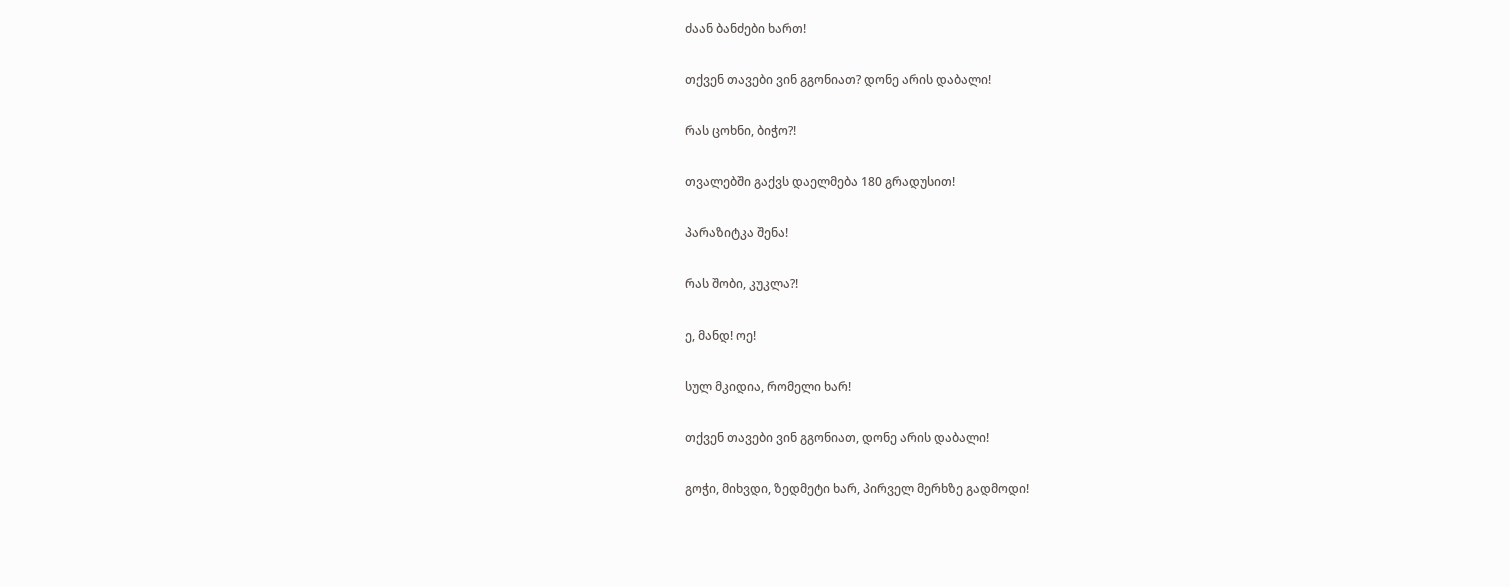ძაან ბანძები ხართ!

თქვენ თავები ვინ გგონიათ? დონე არის დაბალი!

რას ცოხნი, ბიჭო?!

თვალებში გაქვს დაელმება 180 გრადუსით!

პარაზიტკა შენა!

რას შობი, კუკლა?!

ე, მანდ! ოე!

სულ მკიდია, რომელი ხარ!

თქვენ თავები ვინ გგონიათ, დონე არის დაბალი!

გოჭი, მიხვდი, ზედმეტი ხარ, პირველ მერხზე გადმოდი!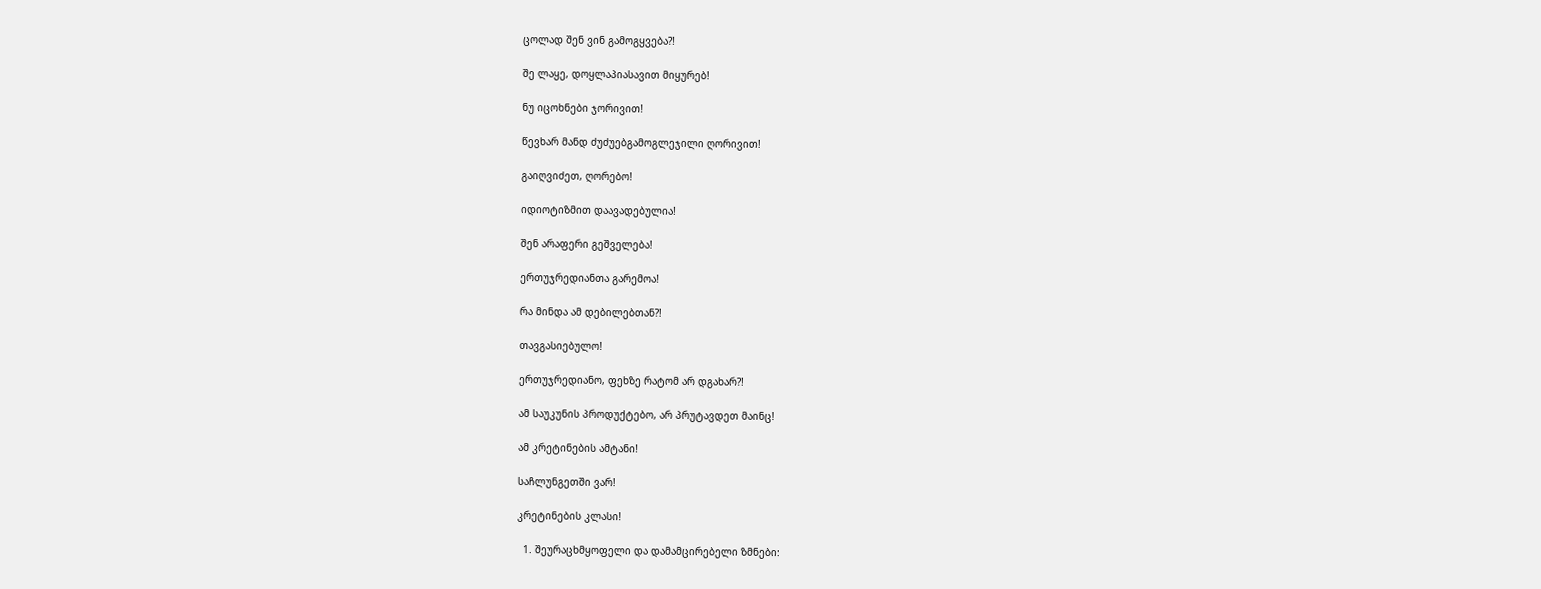ცოლად შენ ვინ გამოგყვება?!

შე ლაყე, დოყლაპიასავით მიყურებ!

ნუ იცოხნები ჯორივით!

წევხარ მანდ ძუძუებგამოგლეჯილი ღორივით!

გაიღვიძეთ, ღორებო!

იდიოტიზმით დაავადებულია!

შენ არაფერი გეშველება!

ერთუჯრედიანთა გარემოა!

რა მინდა ამ დებილებთან?!

თავგასიებულო!

ერთუჯრედიანო, ფეხზე რატომ არ დგახარ?!

ამ საუკუნის პროდუქტებო, არ პრუტავდეთ მაინც!

ამ კრეტინების ამტანი!

საჩლუნგეთში ვარ!

კრეტინების კლასი!

  1. შეურაცხმყოფელი და დამამცირებელი ზმნები: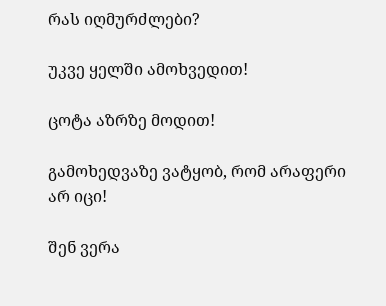რას იღმურძლები?

უკვე ყელში ამოხვედით!

ცოტა აზრზე მოდით!

გამოხედვაზე ვატყობ, რომ არაფერი არ იცი!

შენ ვერა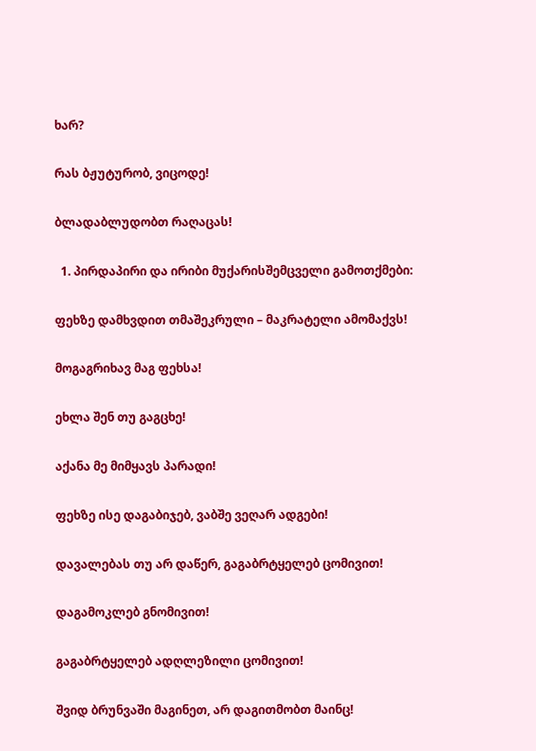ხარ?

რას ბჟუტურობ, ვიცოდე!

ბლადაბლუდობთ რაღაცას!

  1. პირდაპირი და ირიბი მუქარისშემცველი გამოთქმები:

ფეხზე დამხვდით თმაშეკრული – მაკრატელი ამომაქვს!

მოგაგრიხავ მაგ ფეხსა!

ეხლა შენ თუ გაგცხე!

აქანა მე მიმყავს პარადი!

ფეხზე ისე დაგაბიჯებ, ვაბშე ვეღარ ადგები!

დავალებას თუ არ დაწერ, გაგაბრტყელებ ცომივით!

დაგამოკლებ გნომივით!

გაგაბრტყელებ ადღლეზილი ცომივით!

შვიდ ბრუნვაში მაგინეთ, არ დაგითმობთ მაინც!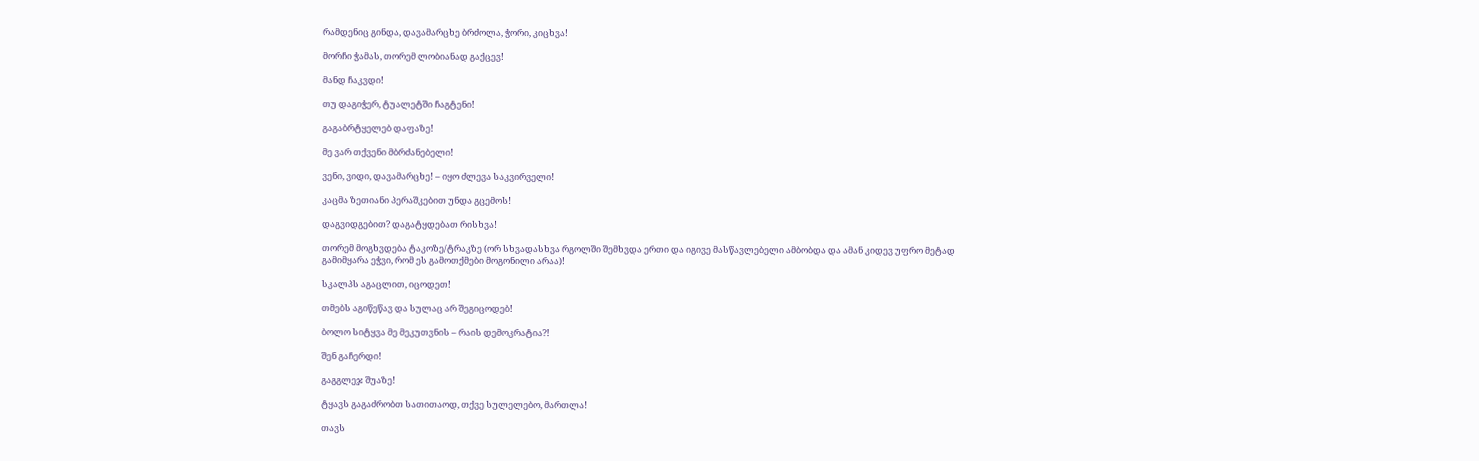რამდენიც გინდა, დავამარცხე ბრძოლა, ჭორი, კიცხვა!

მორჩი ჭამას, თორემ ლობიანად გაქცევ!

მანდ ჩაკვდი!

თუ დაგიჭერ, ტუალეტში ჩაგტენი!

გაგაბრტყელებ დაფაზე!

მე ვარ თქვენი მბრძანებელი!

ვენი, ვიდი, დავამარცხე! – იყო ძლევა საკვირველი!

კაცმა ზეთიანი პერაშკებით უნდა გცემოს!

დაგვიდგებით? დაგატყდებათ რისხვა!

თორემ მოგხვდება ტაკოზე/ტრაკზე (ორ სხვადასხვა რგოლში შემხვდა ერთი და იგივე მასწავლებელი ამბობდა და ამან კიდევ უფრო მეტად გამიმყარა ეჭვი, რომ ეს გამოთქმები მოგონილი არაა)!

სკალპს აგაცლით, იცოდეთ!

თმებს აგიწეწავ და სულაც არ შეგიცოდებ!

ბოლო სიტყვა მე მეკუთვნის – რაის დემოკრატია?!

შენ გაჩერდი!

გაგგლეჯ შუაზე!

ტყავს გაგაძრობთ სათითაოდ, თქვე სულელებო, მართლა!

თავს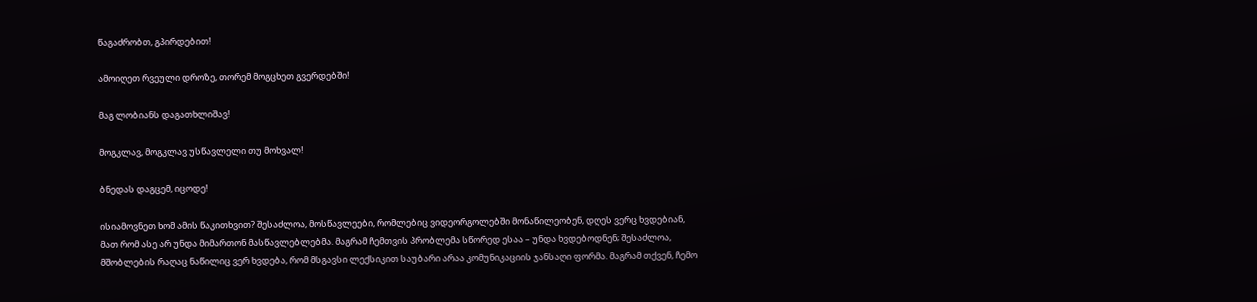წაგაძრობთ, გპირდებით!

ამოიღეთ რვეული დროზე, თორემ მოგცხეთ გვერდებში!

მაგ ლობიანს დაგათხლიშავ!

მოგკლავ, მოგკლავ უსწავლელი თუ მოხვალ!

ბნედას დაგცემ, იცოდე!

ისიამოვნეთ ხომ ამის წაკითხვით? შესაძლოა, მოსწავლეები, რომლებიც ვიდეორგოლებში მონაწილეობენ, დღეს ვერც ხვდებიან, მათ რომ ასე არ უნდა მიმართონ მასწავლებლებმა. მაგრამ ჩემთვის პრობლემა სწორედ ესაა – უნდა ხვდებოდნენ; შესაძლოა, მშობლების რაღაც ნაწილიც ვერ ხვდება, რომ მსგავსი ლექსიკით საუბარი არაა კომუნიკაციის ჯანსაღი ფორმა. მაგრამ თქვენ, ჩემო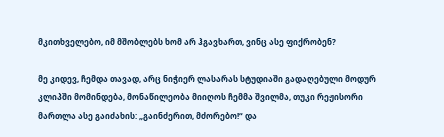მკითხველებო, იმ მშობლებს ხომ არ ჰგავხართ, ვინც ასე ფიქრობენ?

მე კიდევ, ჩემდა თავად, არც ნიჭიერ ლასარას სტუდიაში გადაღებული მოდურ კლიპში მომინდება, მონაწილეობა მიიღოს ჩემმა შვილმა, თუკი რეჟისორი მართლა ასე გაიძახის: „გაინძერით, მძორებო!“ და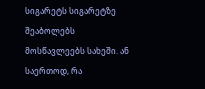სიგარეტს სიგარეტზე შეაბოლებს მოსწავლეებს სახეში. ან საერთოდ, რა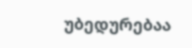უბედურებაა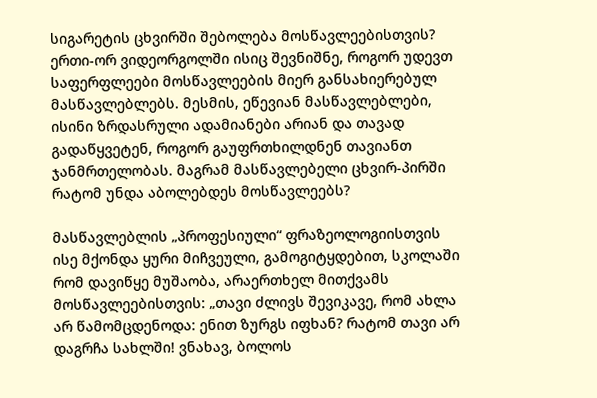სიგარეტის ცხვირში შებოლება მოსწავლეებისთვის? ერთი-ორ ვიდეორგოლში ისიც შევნიშნე, როგორ უდევთ საფერფლეები მოსწავლეების მიერ განსახიერებულ მასწავლებლებს. მესმის, ეწევიან მასწავლებლები, ისინი ზრდასრული ადამიანები არიან და თავად გადაწყვეტენ, როგორ გაუფრთხილდნენ თავიანთ ჯანმრთელობას. მაგრამ მასწავლებელი ცხვირ-პირში რატომ უნდა აბოლებდეს მოსწავლეებს?

მასწავლებლის „პროფესიული“ ფრაზეოლოგიისთვის ისე მქონდა ყური მიჩვეული, გამოგიტყდებით, სკოლაში რომ დავიწყე მუშაობა, არაერთხელ მითქვამს მოსწავლეებისთვის: „თავი ძლივს შევიკავე, რომ ახლა არ წამომცდენოდა: ენით ზურგს იფხან? რატომ თავი არ დაგრჩა სახლში! ვნახავ, ბოლოს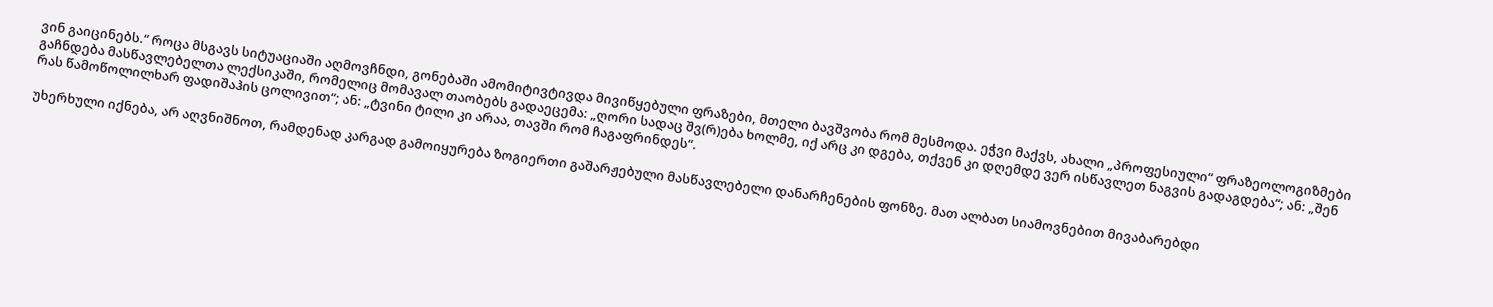ვინ გაიცინებს.“ როცა მსგავს სიტუაციაში აღმოვჩნდი, გონებაში ამომიტივტივდა მივიწყებული ფრაზები, მთელი ბავშვობა რომ მესმოდა. ეჭვი მაქვს, ახალი „პროფესიული“ ფრაზეოლოგიზმები გაჩნდება მასწავლებელთა ლექსიკაში, რომელიც მომავალ თაობებს გადაეცემა: „ღორი სადაც შვ(რ)ება ხოლმე, იქ არც კი დგება, თქვენ კი დღემდე ვერ ისწავლეთ ნაგვის გადაგდება“; ან: „შენ რას წამოწოლილხარ ფადიშაჰის ცოლივით“; ან: „ტვინი ტილი კი არაა, თავში რომ ჩაგაფრინდეს“.

უხერხული იქნება, არ აღვნიშნოთ, რამდენად კარგად გამოიყურება ზოგიერთი გაშარჟებული მასწავლებელი დანარჩენების ფონზე. მათ ალბათ სიამოვნებით მივაბარებდი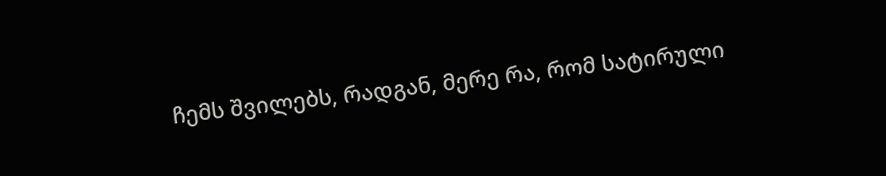ჩემს შვილებს, რადგან, მერე რა, რომ სატირული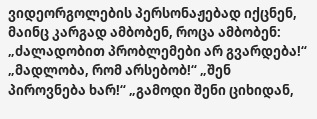ვიდეორგოლების პერსონაჟებად იქცნენ, მაინც კარგად ამბობენ, როცა ამბობენ: „ძალადობით პრობლემები არ გვარდება!“ „მადლობა, რომ არსებობ!“ „შენ პიროვნება ხარ!“ „გამოდი შენი ციხიდან,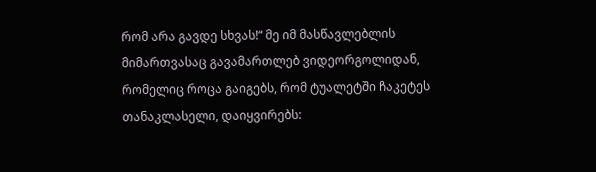რომ არა გავდე სხვას!“ მე იმ მასწავლებლის მიმართვასაც გავამართლებ ვიდეორგოლიდან, რომელიც როცა გაიგებს, რომ ტუალეტში ჩაკეტეს თანაკლასელი, დაიყვირებს: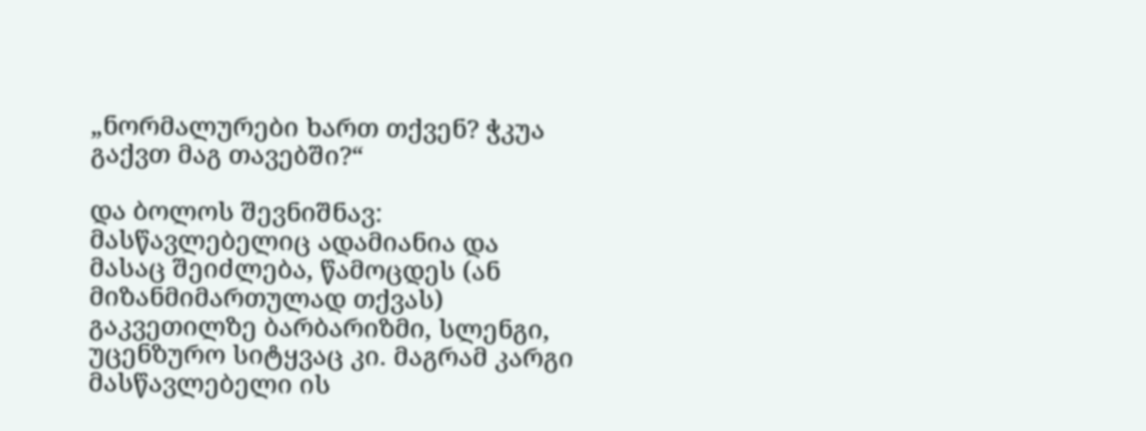„ნორმალურები ხართ თქვენ? ჭკუა გაქვთ მაგ თავებში?“

და ბოლოს შევნიშნავ: მასწავლებელიც ადამიანია და მასაც შეიძლება, წამოცდეს (ან მიზანმიმართულად თქვას) გაკვეთილზე ბარბარიზმი, სლენგი, უცენზურო სიტყვაც კი. მაგრამ კარგი მასწავლებელი ის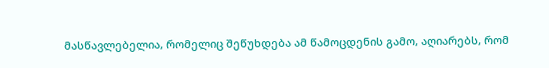მასწავლებელია, რომელიც შეწუხდება ამ წამოცდენის გამო, აღიარებს, რომ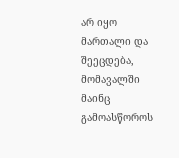არ იყო მართალი და შეეცდება, მომავალში მაინც გამოასწოროს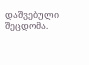დაშვებული შეცდომა.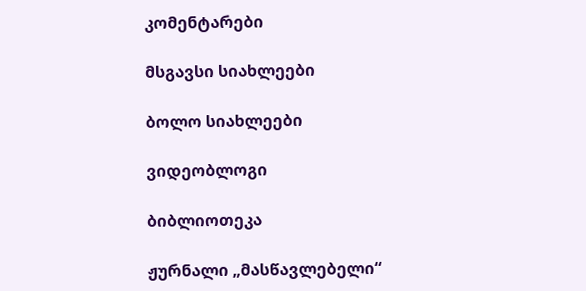კომენტარები

მსგავსი სიახლეები

ბოლო სიახლეები

ვიდეობლოგი

ბიბლიოთეკა

ჟურნალი „მასწავლებელი“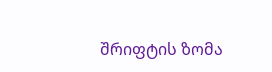შრიფტის ზომა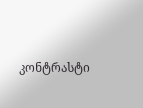კონტრასტი